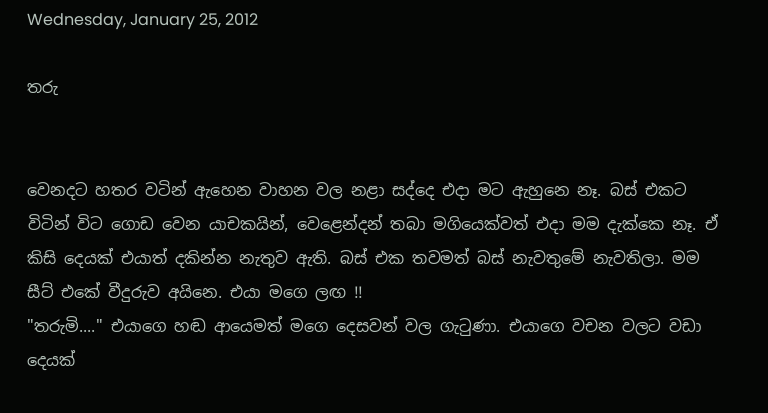Wednesday, January 25, 2012

තරු


වෙනදට හතර වටින් ඇහෙන වාහන වල නළා සද්දෙ එදා මට ඇහුනෙ නෑ. බස් එකට විටින් විට ගොඩ වෙන යාචකයින්, වෙළෙන්දන් තබා මගියෙක්වත් එදා මම දැක්කෙ නෑ. ඒ කිසි දෙයක් එයාත් දකින්න නැතුව ඇති. බස් එක තවමත් බස් නැවතුමේ නැවතිලා. මම සීට් එකේ වීදුරුව අයිනෙ. එයා මගෙ ලඟ !!
"තරුමි...." එයාගෙ හඬ ආයෙමත් මගෙ දෙසවන් වල ගැ‍ටුණා. එයාගෙ වචන වලට වඩා දෙයක්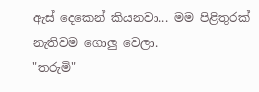ඇස් දෙකෙන් කියනවා... මම පිළිතුරක් නැතිවම ගොලු වෙලා.
"තරුමි"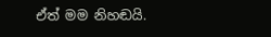ඒත් මම නිහඬයි.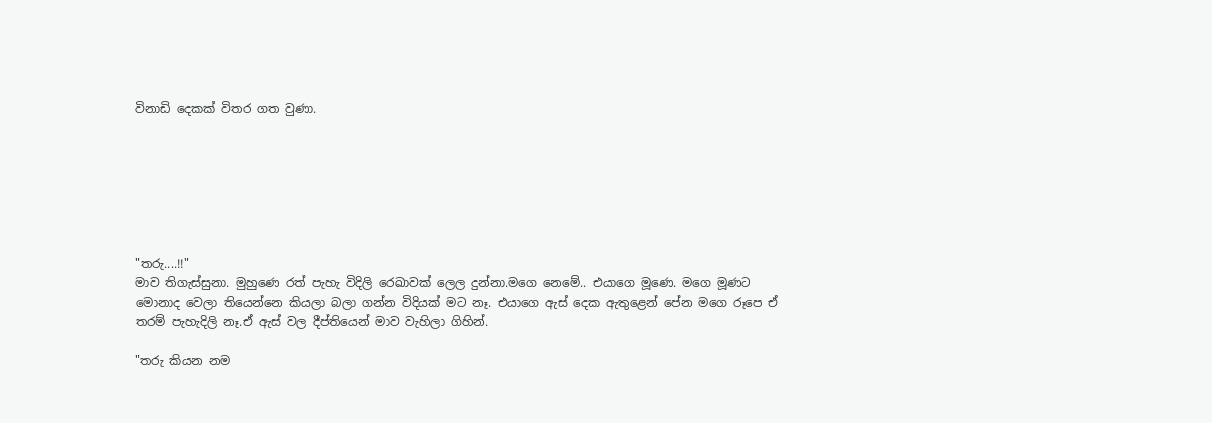විනාඩි දෙකක් විතර ගත වුණා.







"තරු....!!"
මාව තිගැස්සුනා. මුහුණෙ රත් පැහැ විදිලි රෙඛාවක් ලෙල දුන්නා.මගෙ නෙමේ.. එයාගෙ මූණෙ. මගෙ මූණට මොනාද වෙලා තියෙන්නෙ කියලා බලා ගන්න විදියක් මට නෑ. එයාගෙ ඇස් දෙක ඇතුළෙන් පේන මගෙ රූපෙ ඒ තරම් පැහැදිලි නෑ.ඒ ඇස් වල දීප්තියෙන් මාව වැහිලා ගිහින්.

"තරු කියන නම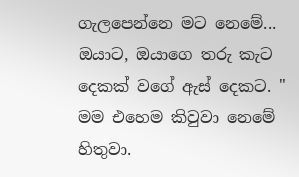ගැලපෙන්නෙ මට නෙමේ... ඔයාට, ඔයාගෙ තරු කැට දෙකක් වගේ ඇස් දෙකට. " මම එහෙම කිවුවා නෙමේ හිතුවා.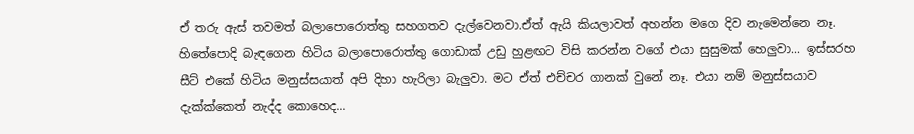ඒ තරු ඇස් තවමත් බලාපොරොත්තු සහගතව දැල්වෙනවා.ඒත් ඇයි කියලාවත් අහන්න මගෙ දිව නැමෙන්නෙ නෑ. හිතේපොදි බැඳගෙන හිටිය බලාපොරොත්තු ගොඩාක් උඩු හුළඟට විසි කරන්න වගේ එයා සුසුමක් හෙලුවා... ඉස්සරහ සීට් එකේ හිටිය මනුස්සයාත් අපි දිහා හැරිලා බැලුවා. මට ඒත් එච්චර ගානක් වුනේ නෑ. එයා නම් මනුස්සයාව දැක්ක්කෙත් නැද්ද කොහෙද...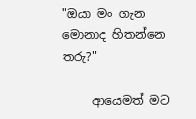"ඔයා මං ගැන මොනාද හිතන්නෙ තරු?"

     ආයෙමත් මට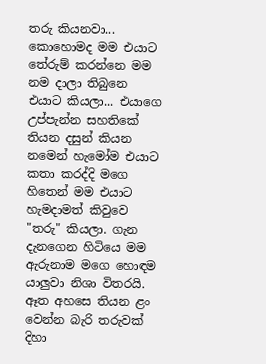තරු කියනවා... කොහොමද මම එයාට තේරුම් කරන්නෙ මම නම දාලා තිබුනෙ එයාට කියලා... එයාගෙ උප්පැන්න සහතිකේ තියන දසුන් කියන නමෙන් හැමෝම එයාට කතා කරද්දි මගෙ හිතෙන් මම එයාට හැමදාමත් කිවුවෙ "තරු" කියලා. ගැන දැනගෙන හිටියෙ මම ඇරුනාම මගෙ හොඳම යාලුවා නිශා විතරයි. ඈත අහසෙ තියන ළං වෙන්න බැරි තරුවක් දිහා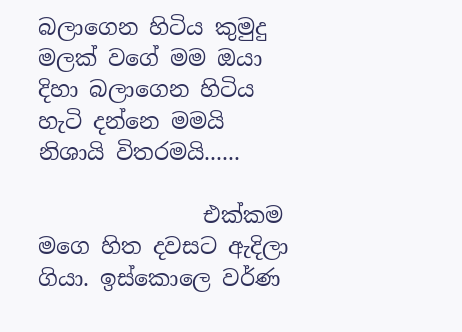බලාගෙන හිටිය කුමුදු මලක් වගේ මම ඔයා දිහා බලාගෙන හිටිය හැටි දන්නෙ මමයි නිශායි විතරමයි......

               එක්කම මගෙ හිත දවසට ඇදිලා ගියා. ඉස්කොලෙ වර්ණ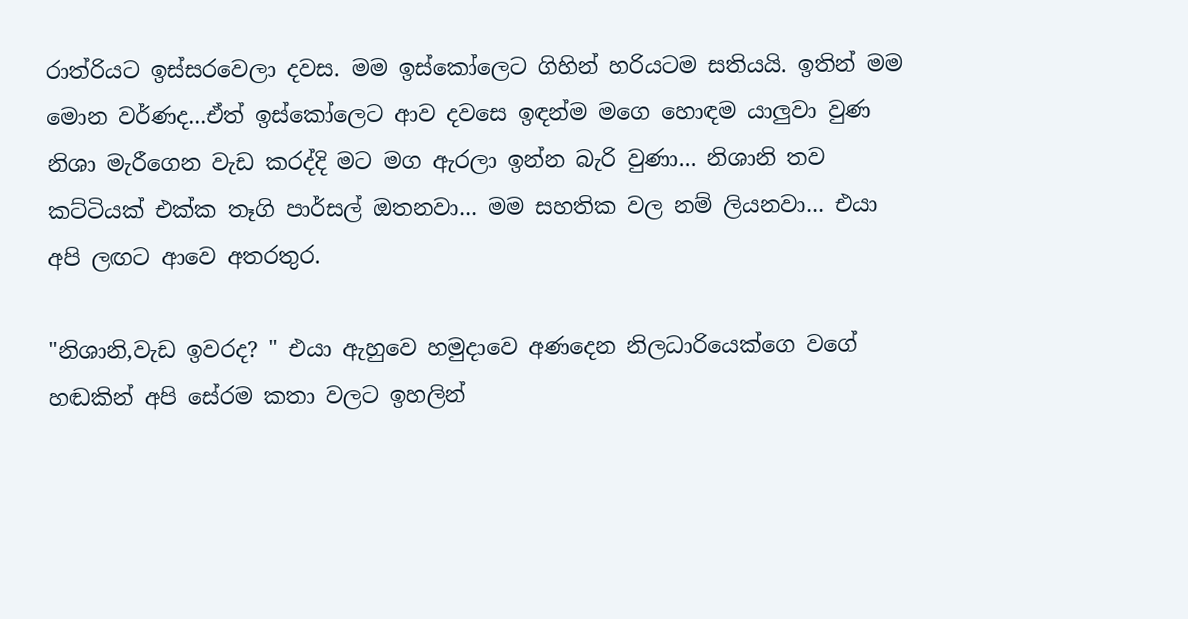රාත්රියට ඉස්සරවෙලා දවස. මම ඉස්කෝලෙට ගිහින් හරියටම සතියයි. ඉතින් මම මොන වර්ණද...ඒත් ඉස්කෝලෙට ආව දවසෙ ඉඳන්ම මගෙ හොඳම යාලුවා වුණ නිශා මැරීගෙන වැඩ කරද්දි මට මග ඇරලා ඉන්න බැරි වුණා... නිශානි තව කට්ටියක් එක්ක තෑගි පාර්සල් ඔතනවා... මම සහතික වල නම් ලියනවා... එයා අපි ලඟට ආවෙ අතරතුර.

"නිශානි,වැඩ ඉවරද? " එයා ඇහුවෙ හමුදාවෙ අණදෙන නිලධාරියෙක්ගෙ වගේ හඬකින් අපි සේරම කතා වලට ඉහලින්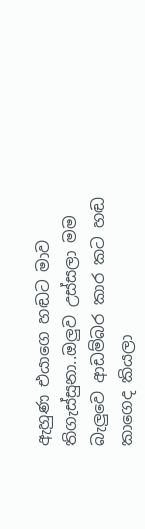ඇහුණ එයාගෙ හඬට මාව තිගැස්සුනා..ඔලුව උස්සලා මම බැලුවෙ ආඩම්බර කාර කට හඬ කාගෙද කියලා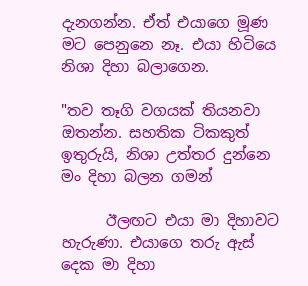දැනගන්න. ඒත් එයාගෙ මූණ මට පෙනුනෙ නෑ. එයා හිටියෙ නිශා දිහා බලාගෙන.

"තව තෑගි වගයක් තියනවා ඔතන්න. සහතික ටිකකුත් ඉතුරුයි, නිශා උත්තර දුන්නෙ මං දිහා බලන ගමන්

      ඊලඟට එයා මා දිහාවට හැරුණා. එයාගෙ තරු ඇස් දෙක මා දිහා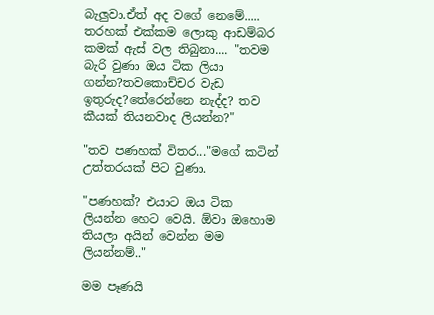බැලුවා.ඒත් අද වගේ නෙමේ..... තරහක් එක්කම ලොකු ආඩම්බර කමක් ඇස් වල තිබුනා.... "තවම බැරි වුණා ඔය ටික ලියා ගන්න?තවකොච්චර වැඩ ඉතුරුද?තේරෙන්නෙ නැද්ද? තව කීයක් තියනවාද ලියන්න?"

"තව පණහක් විතර..."මගේ කටින් උත්තරයක් පිට වුණා.

"පණහක්? එයාට ඔය ටික ලියන්න හෙට වෙයි. ඕවා ඔහොම තියලා අයින් වෙන්න මම ලියන්නම්.."

මම පෑණයි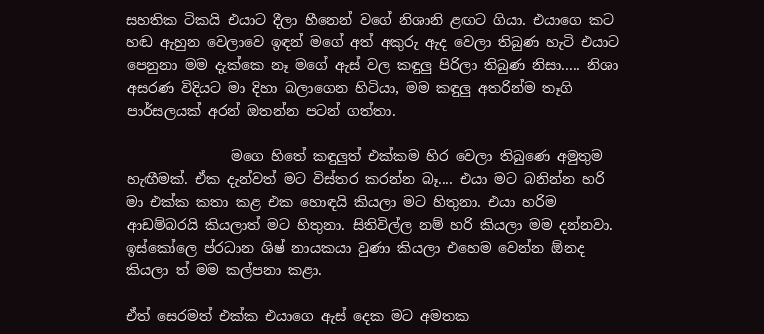සහතික ටිකයි එයාට දීලා හීනෙන් වගේ නිශානි ළඟට ගියා. එයාගෙ කට හඬ ඇහුන වෙලාවෙ ඉඳන් මගේ අත් අකුරු ඇද වෙලා තිබුණ හැටි එයාට පෙනුනා මම දැක්කෙ නෑ මගේ ඇස් වල කඳුලු පිරිලා තිබුණ නිසා..... නිශා අසරණ විදියට මා දිහා බලාගෙන හිටියා, මම කඳුලු අතරින්ම තෑගි පාර්සලයක් අරන් ඔතන්න පටන් ගත්තා.

               මගෙ හිතේ කඳුලුත් එක්කම හිර වෙලා තිබුණෙ අමුතුම හැඟීමක්. ඒක දැන්වත් මට විස්තර කරන්න බෑ.... එයා මට බනින්න හරි මා එක්ක කතා කළ එක හොඳයි කියලා මට හිතුනා. එයා හරිම ආඩම්බරයි කියලාත් මට හිතුනා. සිතිවිල්ල නම් හරි කියලා මම දන්නවා. ඉස්කෝලෙ ප්රධාන ශිෂ් නායකයා වුණා කියලා එහෙම වෙන්න ඕනද කියලා ත් මම කල්පනා කළා.

ඒත් සෙරමත් එක්ක එයාගෙ ඇස් දෙක මට අමතක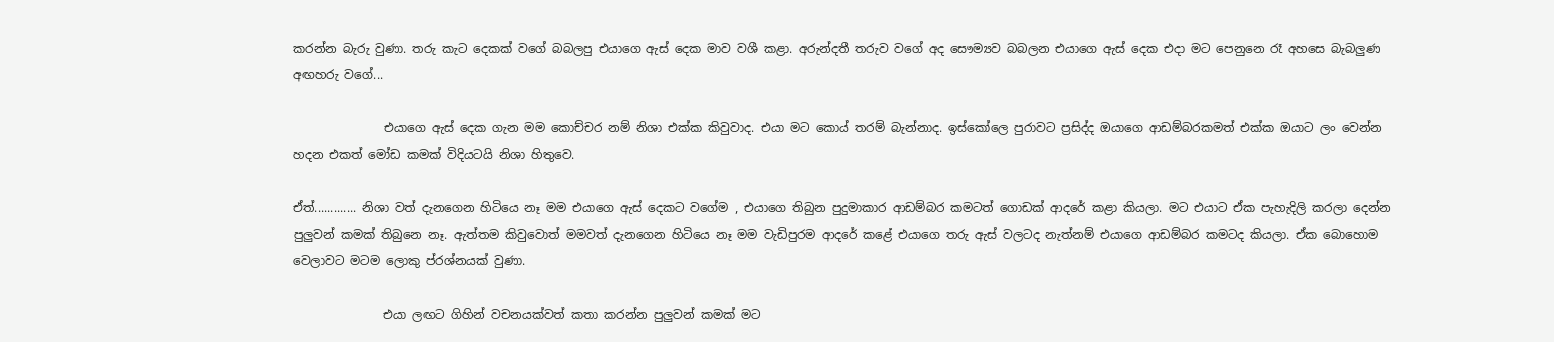කරන්න බැරු වුණා. තරු කැට දෙකක් වගේ බබලපු එයාගෙ ඇස් දෙක මාව වශී කළා. අරුන්දතී තරුව වගේ අද සෞම්‍යව බබලන එයාගෙ ඇස් දෙක එදා මට පෙනුනෙ රෑ අහසෙ බැබලුණ අඟහරු වගේ...

               එයාගෙ ඇස් දෙක ගැන මම කොච්චර නම් නිශා එක්ක කිවුවාද. එයා මට කොය් තරම් බැන්නාද. ඉස්කෝලෙ පුරාවට ප්‍රසිද්ද ඔයාගෙ ආඩම්බරකමත් එක්ක ඔයාට ලං වෙන්න හදන එකත් මෝඩ කමක් විදියටයි නිශා හිතුවෙ.

ඒත්............. නිශා වත් දැනගෙන හිටියෙ නෑ මම එයාගෙ ඇස් දෙකට වගේම , එයාගෙ තිබුන පුදුමාකාර ආඩම්බර කමටත් ගොඩක් ආදරේ කළා කියලා. මට එයාට ඒක පැහැදිලි කරලා දෙන්න පුලුවන් කමක් තිබුනෙ නෑ. ඇත්තම කිවුවොත් මමවත් දැනගෙන හිටියෙ නෑ මම වැඩිපුරම ආදරේ කළේ එයාගෙ තරු ඇස් වලටද නැත්නම් එයාගෙ ආඩම්බර කමටද කියලා. ඒක බොහොම වෙලාවට මටම ලොකු ප්රශ්නයක් වුණා.

               එයා ලඟට ගිහින් වචනයක්වත් කතා කරන්න පුලුවන් කමක් මට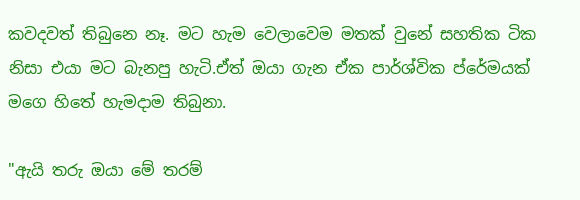කවදවත් තිබුනෙ නෑ. මට හැම වෙලාවෙම මතක් වුනේ සහතික ටික නිසා එයා මට බැනපු හැටි.ඒත් ඔයා ගැන ඒක පාර්ශ්වික ප්රේමයක් මගෙ හිතේ හැමදාම තිබුනා.

"ඇයි තරු ඔයා මේ තරම්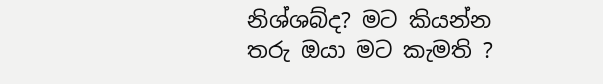නිශ්ශබ්ද? මට කියන්න තරු ඔයා මට කැමති ?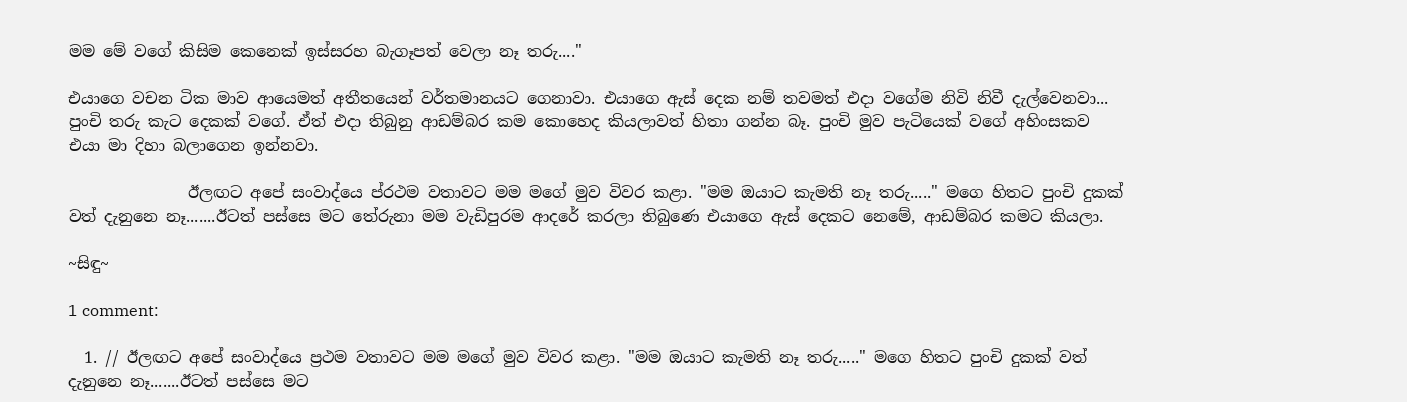මම මේ වගේ කිසිම කෙනෙක් ඉස්සරහ බැගෑපත් වෙලා නෑ තරු...."

එයාගෙ වචන ටික මාව ආයෙමත් අතීතයෙන් වර්තමානයට ගෙනාවා. එයාගෙ ඇස් දෙක නම් තවමත් එදා වගේම නිවි නිවී දැල්වෙනවා... පුංචි තරු කැට දෙකක් වගේ. ඒත් එදා තිබුනු ආඩම්බර කම කොහෙද කියලාවත් හිතා ගන්න බෑ. පුංචි මුව පැටියෙක් වගේ අහිංසකව එයා මා දිහා බලාගෙන ඉන්නවා.

               ඊලඟට අපේ සංවාද්යෙ ප්රථම වතාවට මම මගේ මුව විවර කළා. "මම ඔයාට කැමති නෑ තරු....." මගෙ හිතට පුංචි දුකක් වත් දැනුනෙ නෑ.......ඊටත් පස්සෙ මට තේරුනා මම වැඩිපුරම ආදරේ කරලා තිබුණෙ එයාගෙ ඇස් දෙකට නෙමේ, ආඩම්බර කමට කියලා.

~සිඳු~

1 comment:

  1. // ඊලඟට අපේ සංවාද්යෙ ප්‍රථම වතාවට මම මගේ මුව විවර කළා. "මම ඔයාට කැමති නෑ තරු....." මගෙ හිතට පුංචි දුකක් වත් දැනුනෙ නෑ.......ඊටත් පස්සෙ මට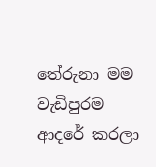තේරුනා මම වැඩිපුරම ආදරේ කරලා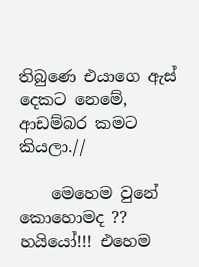තිබුණෙ එයාගෙ ඇස් දෙකට නෙමේ, ආඩම්බර කමට කියලා.//

    මෙහෙම වුනේ කොහොමද ?? හයියෝ!!! එහෙම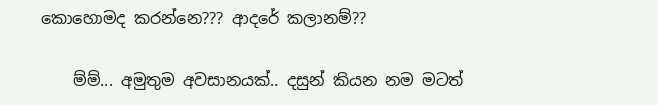කොහොමද කරන්නෙ??? ආදරේ කලානම්??

    ම්ම්... අමුතුම අවසානයක්.. දසුන් කියන නම මටත්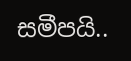සමීපයි..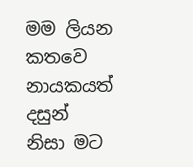මම ලියන කතවෙ නායකයත් දසුන් නිසා මට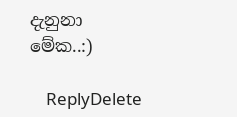දැනුනා මේක..:)

    ReplyDelete